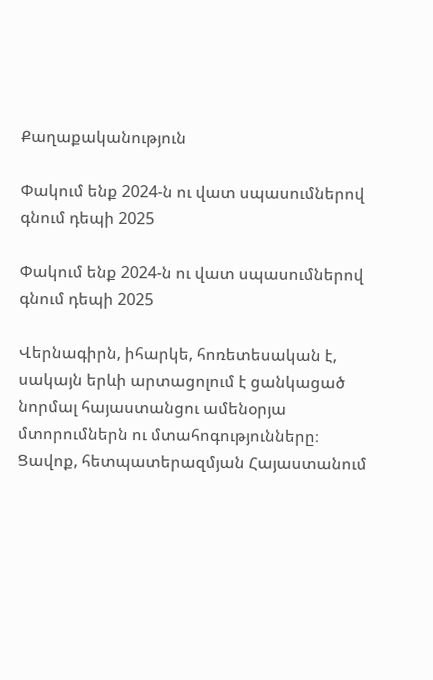Քաղաքականություն

Փակում ենք 2024-ն ու վատ սպասումներով գնում դեպի 2025

Փակում ենք 2024-ն ու վատ սպասումներով գնում դեպի 2025

Վերնագիրն, իհարկե, հոռետեսական է, սակայն երևի արտացոլում է ցանկացած նորմալ հայաստանցու ամենօրյա մտորումներն ու մտահոգությունները։ Ցավոք, հետպատերազմյան Հայաստանում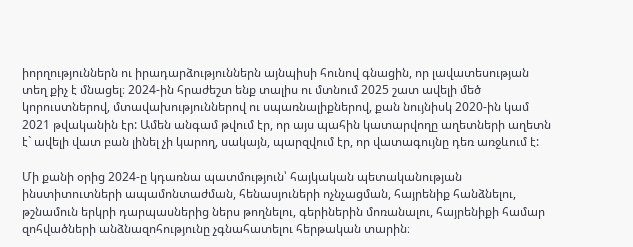իորղություններն ու իրադարձություններն այնպիսի հունով գնացին, որ լավատեսության տեղ քիչ է մնացել։ 2024-ին հրաժեշտ ենք տալիս ու մտնում 2025 շատ ավելի մեծ կորուստներով, մտավախություններով ու սպառնալիքներով, քան նույնիսկ 2020-ին կամ 2021 թվականին էր: Ամեն անգամ թվում էր, որ այս պահին կատարվողը աղետների աղետն է` ավելի վատ բան լինել չի կարող, սակայն, պարզվում էր, որ վատագույնը դեռ առջևում է:

Մի քանի օրից 2024-ը կդառնա պատմություն՝ հայկական պետականության ինստիտուտների ապամոնտաժման, հենասյուների ոչնչացման, հայրենիք հանձնելու, թշնամուն երկրի դարպասներից ներս թողնելու, գերիներին մոռանալու, հայրենիքի համար զոհվածների անձնազոհությունը չգնահատելու հերթական տարին։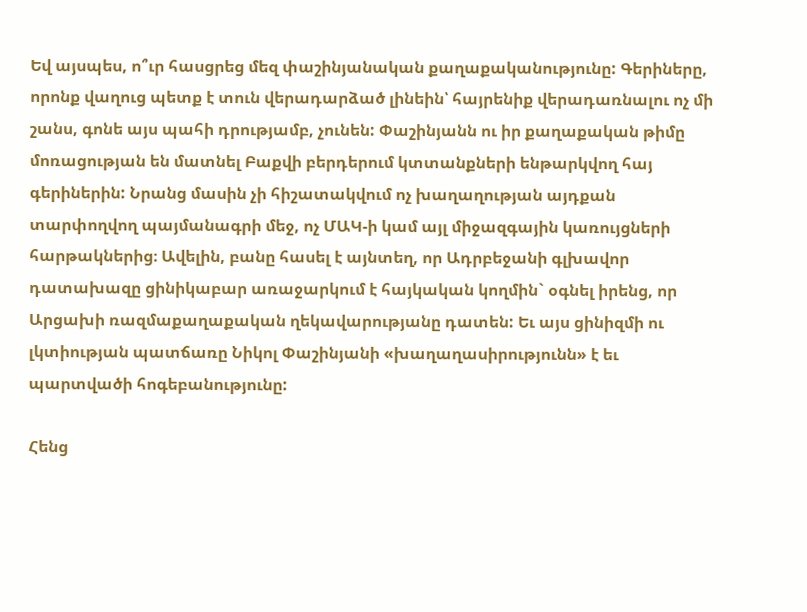Եվ այսպես, ո՞ւր հասցրեց մեզ փաշինյանական քաղաքականությունը: Գերիները, որոնք վաղուց պետք է տուն վերադարձած լինեին՝ հայրենիք վերադառնալու ոչ մի շանս, գոնե այս պահի դրությամբ, չունեն: Փաշինյանն ու իր քաղաքական թիմը մոռացության են մատնել Բաքվի բերդերում կտտանքների ենթարկվող հայ գերիներին: Նրանց մասին չի հիշատակվում ոչ խաղաղության այդքան տարփողվող պայմանագրի մեջ, ոչ ՄԱԿ-ի կամ այլ միջազգային կառույցների հարթակներից։ Ավելին, բանը հասել է այնտեղ, որ Ադրբեջանի գլխավոր դատախազը ցինիկաբար առաջարկում է հայկական կողմին` օգնել իրենց, որ Արցախի ռազմաքաղաքական ղեկավարությանը դատեն: Եւ այս ցինիզմի ու լկտիության պատճառը Նիկոլ Փաշինյանի «խաղաղասիրությունն» է եւ պարտվածի հոգեբանությունը:

Հենց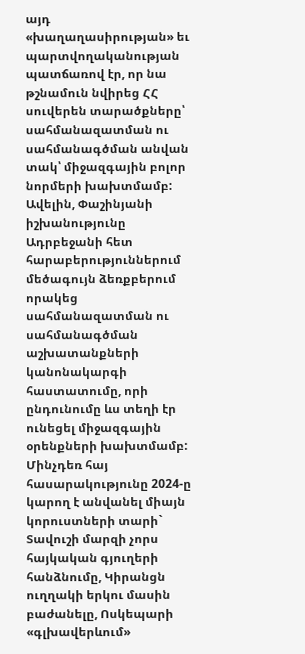այդ «խաղաղասիրության» եւ պարտվողականության պատճառով էր, որ նա թշնամուն նվիրեց ՀՀ սուվերեն տարածքները՝ սահմանազատման ու սահմանագծման անվան տակ՝ միջազգային բոլոր նորմերի խախտմամբ:
Ավելին, Փաշինյանի իշխանությունը Ադրբեջանի հետ հարաբերություններում մեծագույն ձեռքբերում որակեց սահմանազատման ու սահմանագծման աշխատանքների կանոնակարգի հաստատումը, որի ընդունումը ևս տեղի էր ունեցել միջազգային օրենքների խախտմամբ: Մինչդեռ հայ հասարակությունը 2024-ը կարող է անվանել միայն կորուստների տարի` Տավուշի մարզի չորս հայկական գյուղերի հանձնումը, Կիրանցն ուղղակի երկու մասին բաժանելը, Ոսկեպարի «գլխավերևում»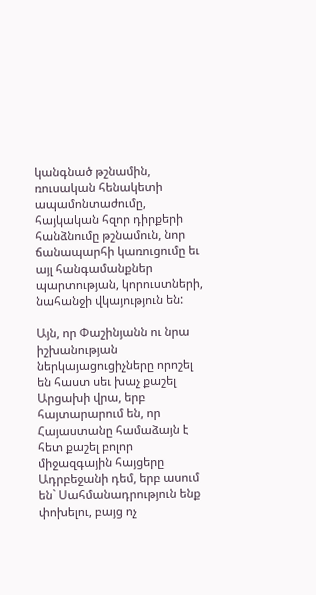կանգնած թշնամին, ռուսական հենակետի ապամոնտաժումը, հայկական հզոր դիրքերի հանձնումը թշնամուն, նոր ճանապարհի կառուցումը եւ այլ հանգամանքներ պարտության, կորուստների, նահանջի վկայություն են:

Այն, որ Փաշինյանն ու նրա իշխանության ներկայացուցիչները որոշել են հաստ սեւ խաչ քաշել Արցախի վրա, երբ հայտարարում են, որ Հայաստանը համաձայն է հետ քաշել բոլոր միջազգային հայցերը Ադրբեջանի դեմ, երբ ասում են` Սահմանադրություն ենք փոխելու, բայց ոչ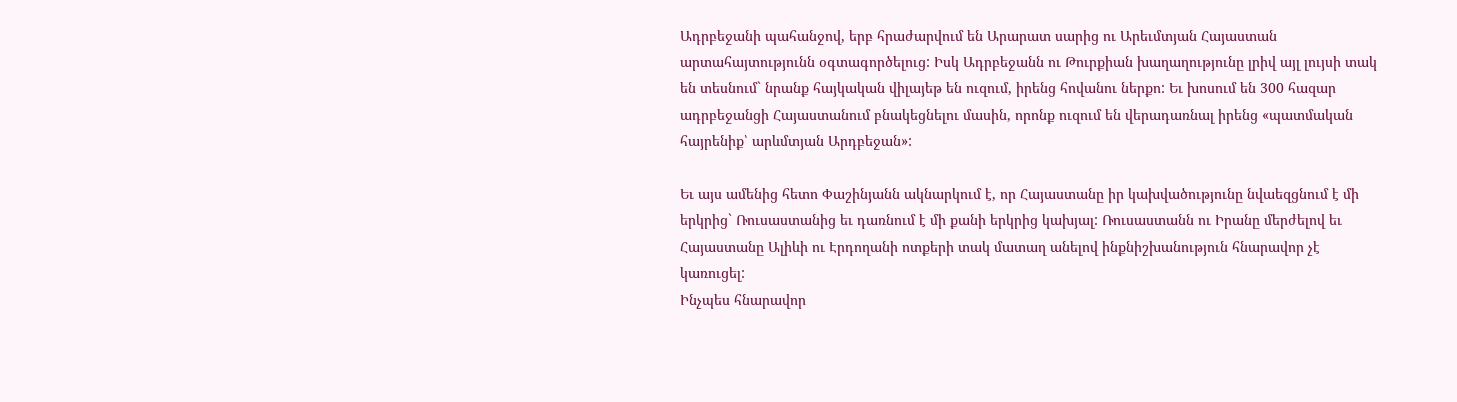Ադրբեջանի պահանջով, երբ հրաժարվում են Արարատ սարից ու Արեւմտյան Հայաստան արտահայտությունն օգտագործելուց: Իսկ Ադրբեջանն ու Թուրքիան խաղաղությունը լրիվ այլ լույսի տակ են տեսնում` նրանք հայկական վիլայեթ են ուզում, իրենց հովանու ներքո: Եւ խոսում են 300 հազար ադրբեջանցի Հայաստանում բնակեցնելու մասին, որոնք ուզում են վերադառնալ իրենց «պատմական հայրենիք՝ արևմտյան Արդբեջան»:

Եւ այս ամենից հետո Փաշինյանն ակնարկում է, որ Հայաստանը իր կախվածությունը նվաեզցնում է մի երկրից` Ռուսաստանից եւ դառնում է մի քանի երկրից կախյալ: Ռուսաստանն ու Իրանը մերժելով եւ Հայաստանը Ալիևի ու Էրդողանի ոտքերի տակ մատաղ անելով ինքնիշխանություն հնարավոր չէ կառուցել:
Ինչպես հնարավոր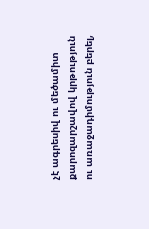չէ ագրեսիվ ու մեծամիտ քարոզարշավով կրթություն ու առաջադիմություն բերել,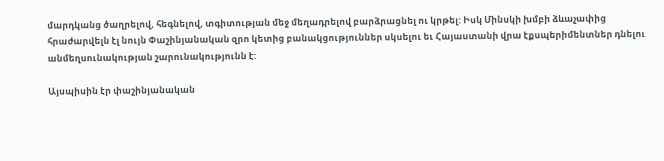մարդկանց ծաղրելով, հեգնելով, տգիտության մեջ մեղադրելով բարձրացնել ու կրթել: Իսկ Մինսկի խմբի ձևաչափից հրաժարվելն էլ նույն Փաշինյանական զրո կետից բանակցություններ սկսելու եւ Հայաստանի վրա էքսպերիմենտներ դնելու անմեղսունակության շարունակությունն է:

Այսպիսին էր փաշինյանական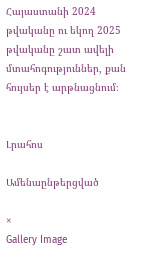Հայաստանի 2024 թվականը ու եկող 2025 թվականը շատ ավելի մտահոգություններ, քան հույսեր է արթնացնում։


Լրահոս

Ամենաընթերցված

×
Gallery Image